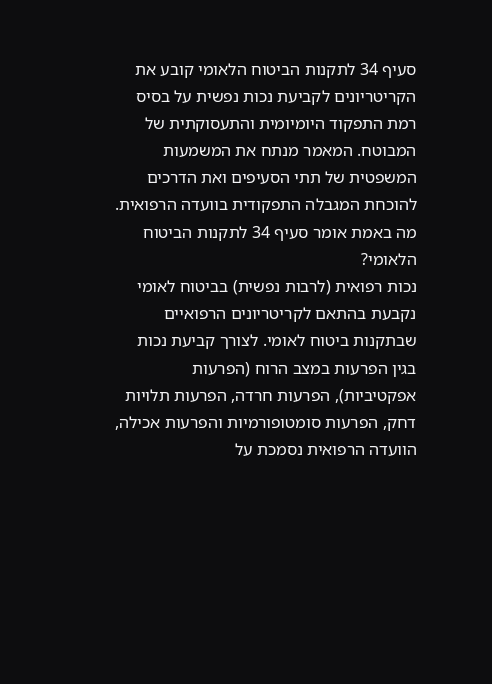סעיף 34 לתקנות הביטוח הלאומי קובע את הקריטריונים לקביעת נכות נפשית על בסיס רמת התפקוד היומיומית והתעסוקתית של המבוטח. המאמר מנתח את המשמעות המשפטית של תתי הסעיפים ואת הדרכים להוכחת המגבלה התפקודית בוועדה הרפואית.
מה באמת אומר סעיף 34 לתקנות הביטוח הלאומי?
נכות רפואית (לרבות נפשית) בביטוח לאומי נקבעת בהתאם לקריטריונים הרפואיים שבתקנות ביטוח לאומי. לצורך קביעת נכות בגין הפרעות במצב הרוח (הפרעות אפקטיביות), הפרעות חרדה, הפרעות תלויות דחק, הפרעות סומטופורמיות והפרעות אכילה, הוועדה הרפואית נסמכת על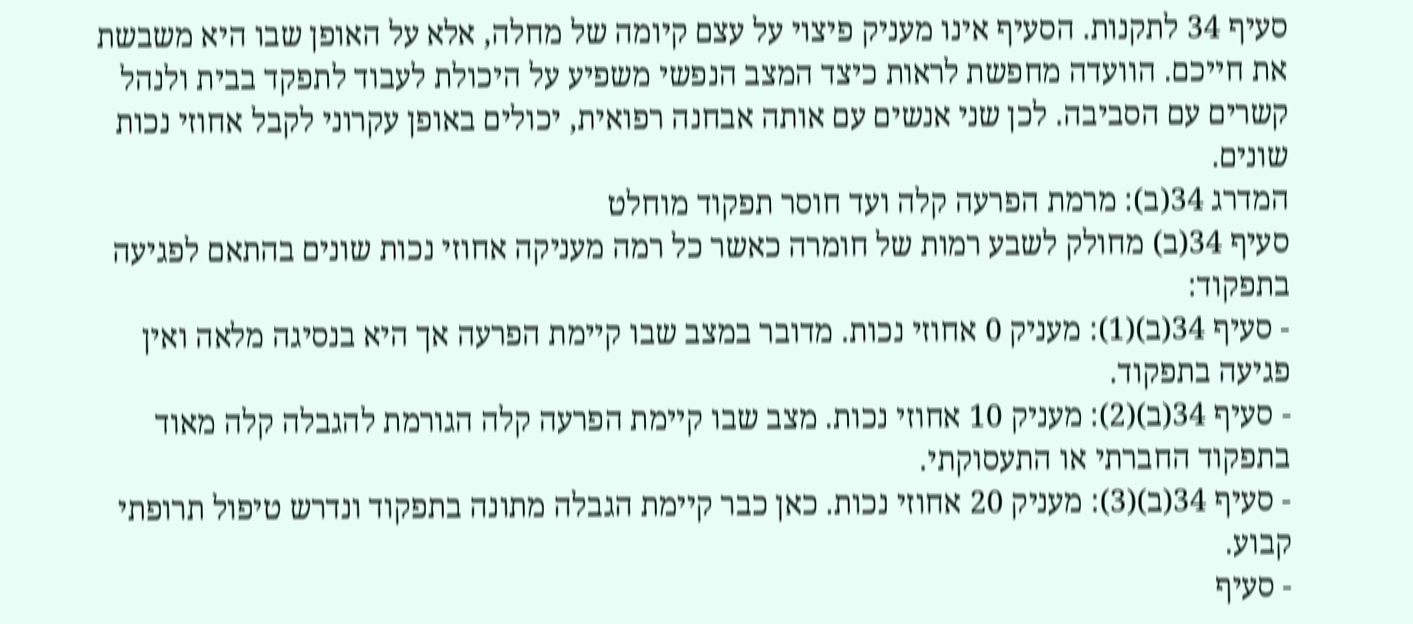סעיף 34 לתקנות. הסעיף אינו מעניק פיצוי על עצם קיומה של מחלה, אלא על האופן שבו היא משבשת את חייכם. הוועדה מחפשת לראות כיצד המצב הנפשי משפיע על היכולת לעבוד לתפקד בבית ולנהל קשרים עם הסביבה. לכן שני אנשים עם אותה אבחנה רפואית, יכולים באופן עקרוני לקבל אחוזי נכות שונים.
המדרג 34(ב): מרמת הפרעה קלה ועד חוסר תפקוד מוחלט
סעיף 34(ב) מחולק לשבע רמות של חומרה כאשר כל רמה מעניקה אחוזי נכות שונים בהתאם לפגיעה בתפקוד:
- סעיף 34(ב)(1): מעניק 0 אחוזי נכות. מדובר במצב שבו קיימת הפרעה אך היא בנסיגה מלאה ואין פגיעה בתפקוד.
- סעיף 34(ב)(2): מעניק 10 אחוזי נכות. מצב שבו קיימת הפרעה קלה הגורמת להגבלה קלה מאוד בתפקוד החברתי או התעסוקתי.
- סעיף 34(ב)(3): מעניק 20 אחוזי נכות. כאן כבר קיימת הגבלה מתונה בתפקוד ונדרש טיפול תרופתי קבוע.
- סעיף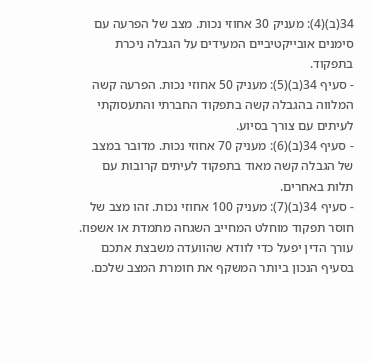34(ב)(4): מעניק 30 אחוזי נכות. מצב של הפרעה עם סימנים אובייקטיביים המעידים על הגבלה ניכרת בתפקוד.
- סעיף 34(ב)(5): מעניק 50 אחוזי נכות. הפרעה קשה המלווה בהגבלה קשה בתפקוד החברתי והתעסוקתי לעיתים עם צורך בסיוע.
- סעיף 34(ב)(6): מעניק 70 אחוזי נכות. מדובר במצב של הגבלה קשה מאוד בתפקוד לעיתים קרובות עם תלות באחרים.
- סעיף 34(ב)(7): מעניק 100 אחוזי נכות. זהו מצב של חוסר תפקוד מוחלט המחייב השגחה מתמדת או אשפוז.
עורך הדין יפעל כדי לוודא שהוועדה משבצת אתכם בסעיף הנכון ביותר המשקף את חומרת המצב שלכם.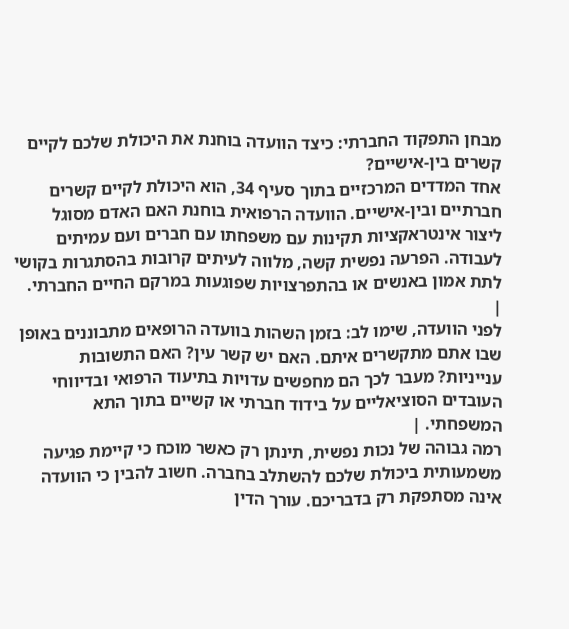מבחן התפקוד החברתי: כיצד הוועדה בוחנת את היכולת שלכם לקיים קשרים בין-אישיים?
אחד המדדים המרכזיים בתוך סעיף 34, הוא היכולת לקיים קשרים חברתיים ובין-אישיים. הוועדה הרפואית בוחנת האם האדם מסוגל ליצור אינטראקציות תקינות עם משפחתו עם חברים ועם עמיתים לעבודה. הפרעה נפשית קשה, מלווה לעיתים קרובות בהסתגרות בקושי לתת אמון באנשים או בהתפרצויות שפוגעות במרקם החיים החברתי.
|
לפני הוועדה, שימו לב: בזמן השהות בוועדה הרופאים מתבוננים באופן שבו אתם מתקשרים איתם. האם יש קשר עין? האם התשובות ענייניות? מעבר לכך הם מחפשים עדויות בתיעוד הרפואי ובדיווחי העובדים הסוציאליים על בידוד חברתי או קשיים בתוך התא המשפחתי. |
רמה גבוהה של נכות נפשית, תינתן רק כאשר מוכח כי קיימת פגיעה משמעותית ביכולת שלכם להשתלב בחברה. חשוב להבין כי הוועדה אינה מסתפקת רק בדבריכם. עורך הדין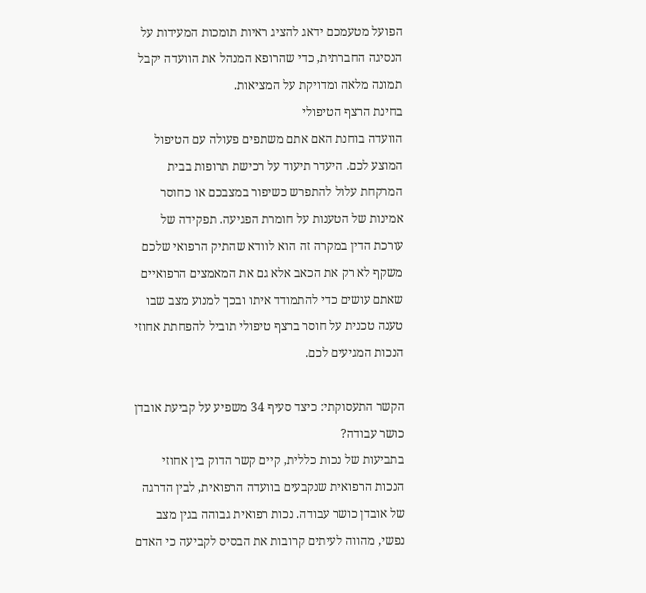הפועל מטעמכם ידאג להציג ראיות תומכות המעידות על הנסיגה החברתית, כדי שהרופא המנהל את הוועדה יקבל תמונה מלאה ומדויקת על המציאות.
בחינת הרצף הטיפולי
הוועדה בוחנת האם אתם משתפים פעולה עם הטיפול המוצע לכם. היעדר תיעוד על רכישת תרופות בבית המרקחת עלול להתפרש כשיפור במצבכם או כחוסר אמינות של הטענות על חומרת הפגיעה. תפקידה של עורכת הדין במקרה זה הוא לוודא שהתיק הרפואי שלכם משקף לא רק את הכאב אלא גם את המאמצים הרפואיים שאתם עושים כדי להתמודד איתו ובכך למנוע מצב שבו טענה טכנית על חוסר ברצף טיפולי תוביל להפחתת אחוזי הנכות המגיעים לכם.

הקשר התעסוקתי: כיצד סעיף 34 משפיע על קביעת אובדן כושר עבודה?
בתביעות של נכות כללית, קיים קשר הדוק בין אחוזי הנכות הרפואית שנקבעים בוועדה הרפואית, לבין הדרגה של אובדן כושר עבודה. נכות רפואית גבוהה בגין מצב נפשי, מהווה לעיתים קרובות את הבסיס לקביעה כי האדם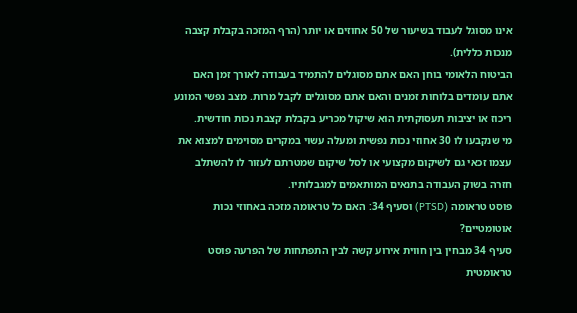אינו מסוגל לעבוד בשיעור של 50 אחוזים או יותר (הרף המזכה בקבלת קצבה מנכות כללית).
הביטוח הלאומי בוחן האם אתם מסוגלים להתמיד בעבודה לאורך זמן האם אתם עומדים בלוחות זמנים והאם אתם מסוגלים לקבל מרות. מצב נפשי המונע ריכוז או יציבות תעסוקתית הוא שיקול מכריע בקבלת קצבת נכות חודשית.
מי שנקבעו לו 30 אחוזי נכות נפשית ומעלה עשוי במקרים מסוימים למצוא את עצמו זכאי גם לשיקום מקצועי או לסל שיקום שמטרתם לעזור לו להשתלב חזרה בשוק העבודה בתנאים המותאמים למגבלותיו.
פוסט טראומה (PTSD) וסעיף 34: האם כל טראומה מזכה באחוזי נכות אוטומטיים?
סעיף 34 מבחין בין חווית אירוע קשה לבין התפתחות של הפרעה פוסט טראומטית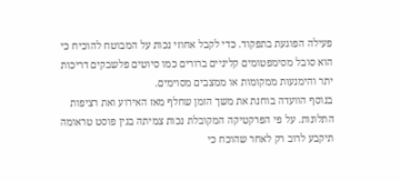פעילה הפוגעת בתפקוד. כדי לקבל אחוזי נכות על המבוטח להוכיח כי הוא סובל מסימפטומים קליניים ברורים כמו סיוטים פלשבקים דריכות יתר והימנעות ממקומות או ממצבים מסוימים.
בנוסף הוועדה בוחנת את משך הזמן שחלף מאז האירוע ואת רציפות התלונות. על פי הפרקטיקה המקובלת נכות צמיתה בגין פוסט טראומה תיקבע לרוב רק לאחר שהוכח כי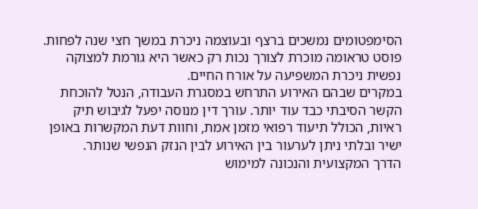הסימפטומים נמשכים ברצף ובעוצמה ניכרת במשך חצי שנה לפחות. פוסט טראומה מוכרת לצורך נכות רק כאשר היא גורמת למצוקה נפשית ניכרת המשפיעה על אורח החיים.
במקרים שבהם האירוע התרחש במסגרת העבודה, הנטל להוכחת הקשר הסיבתי כבד עוד יותר. עורך דין מנוסה יפעל לגיבוש תיק ראיות, הכולל תיעוד רפואי מזמן אמת, וחוות דעת המקשרות באופן ישיר ובלתי ניתן לערעור בין האירוע לבין הנזק הנפשי שנותר.
הדרך המקצועית והנכונה למימוש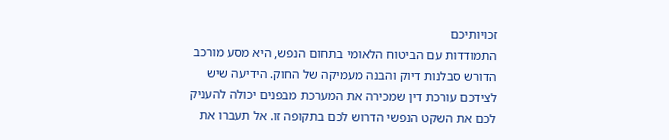זכויותיכם
התמודדות עם הביטוח הלאומי בתחום הנפש, היא מסע מורכב הדורש סבלנות דיוק והבנה מעמיקה של החוק. הידיעה שיש לצידכם עורכת דין שמכירה את המערכת מבפנים יכולה להעניק לכם את השקט הנפשי הדרוש לכם בתקופה זו. אל תעברו את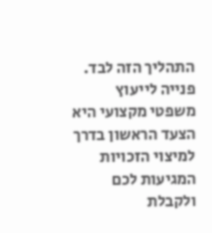התהליך הזה לבד. פנייה לייעוץ משפטי מקצועי היא הצעד הראשון בדרך למיצוי הזכויות המגיעות לכם ולקבלת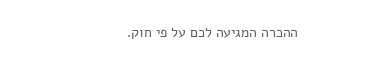ההכרה המגיעה לכם על פי חוק.